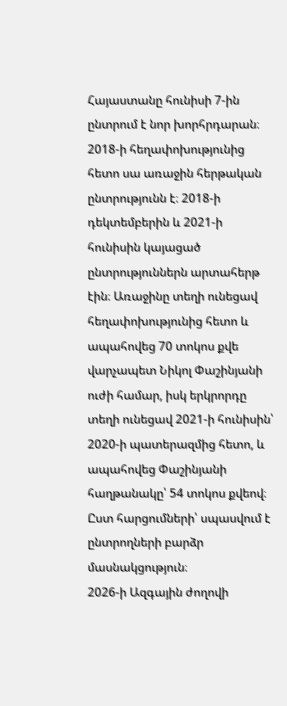Հայաստանը հունիսի 7-ին ընտրում է նոր խորհրդարան։ 2018-ի հեղափոխությունից հետո սա առաջին հերթական ընտրությունն է։ 2018-ի դեկտեմբերին և 2021-ի հունիսին կայացած ընտրություններն արտահերթ էին։ Առաջինը տեղի ունեցավ հեղափոխությունից հետո և ապահովեց 70 տոկոս քվե վարչապետ Նիկոլ Փաշինյանի ուժի համար, իսկ երկրորդը տեղի ունեցավ 2021-ի հունիսին՝ 2020-ի պատերազմից հետո, և ապահովեց Փաշինյանի հաղթանակը՝ 54 տոկոս քվեով։
Ըստ հարցումների՝ սպասվում է ընտրողների բարձր մասնակցություն։
2026-ի Ազգային ժողովի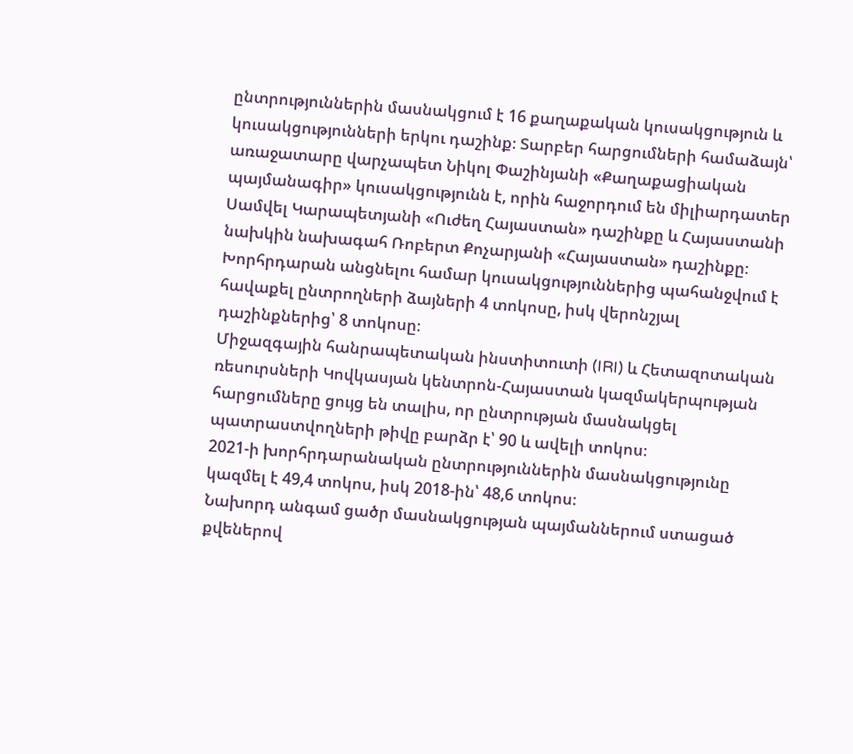ընտրություններին մասնակցում է 16 քաղաքական կուսակցություն և կուսակցությունների երկու դաշինք։ Տարբեր հարցումների համաձայն՝ առաջատարը վարչապետ Նիկոլ Փաշինյանի «Քաղաքացիական պայմանագիր» կուսակցությունն է, որին հաջորդում են միլիարդատեր Սամվել Կարապետյանի «Ուժեղ Հայաստան» դաշինքը և Հայաստանի նախկին նախագահ Ռոբերտ Քոչարյանի «Հայաստան» դաշինքը։
Խորհրդարան անցնելու համար կուսակցություններից պահանջվում է հավաքել ընտրողների ձայների 4 տոկոսը, իսկ վերոնշյալ դաշինքներից՝ 8 տոկոսը։
Միջազգային հանրապետական ինստիտուտի (IRI) և Հետազոտական ռեսուրսների Կովկասյան կենտրոն-Հայաստան կազմակերպության հարցումները ցույց են տալիս, որ ընտրության մասնակցել պատրաստվողների թիվը բարձր է՝ 90 և ավելի տոկոս։
2021-ի խորհրդարանական ընտրություններին մասնակցությունը կազմել է 49,4 տոկոս, իսկ 2018-ին՝ 48,6 տոկոս։
Նախորդ անգամ ցածր մասնակցության պայմաններում ստացած քվեներով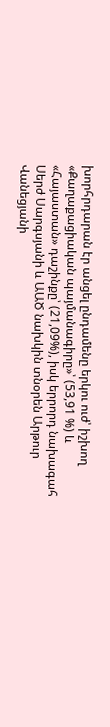խորհրդարան էր անցել ընդամենը երկու ուժ՝ իշխող «Քաղաքացիական պայմանագիրը»՝ (53,91 %) և «Հայաստան» դաշինքը՝ (21,09%), իսկ երրորդ նախագահ Սերժ Սարգսյանի և ԱԱԾ նախկին տնօրեն Արթուր Վանեցյանի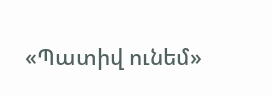«Պատիվ ունեմ»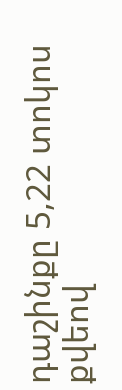դաշինքը 5,22 տոկոս քվեով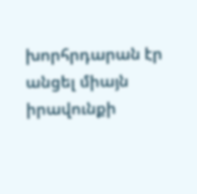խորհրդարան էր անցել միայն իրավունքի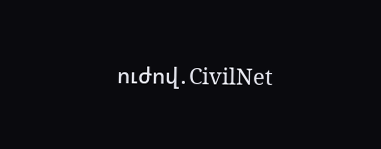ուժով․СivilNet